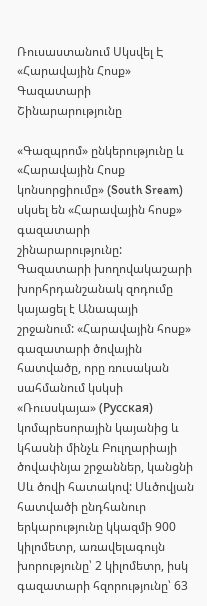Ռուսաստանում Սկսվել Է «Հարավային Հոսք» Գազատարի Շինարարությունը

«Գազպրոմ» ընկերությունը և «Հարավային Հոսք կոնսորցիումը» (South Sream) սկսել են «Հարավային հոսք» գազատարի շինարարությունը: Գազատարի խողովակաշարի խորհրդանշանակ զոդումը կայացել է Անապայի շրջանում: «Հարավային հոսք» գազատարի ծովային հատվածը, որը ռուսական սահմանում կսկսի «Ռուսսկայա» (Русская) կոմպրեսորային կայանից և կհասնի մինչև Բուլղարիայի ծովափնյա շրջաններ, կանցնի Սև ծովի հատակով: Սևծովյան հատվածի ընդհանուր երկարությունը կկազմի 900 կիլոմետր, առավելագույն խորությունը՝ 2 կիլոմետր, իսկ գազատարի հզորությունը՝ 63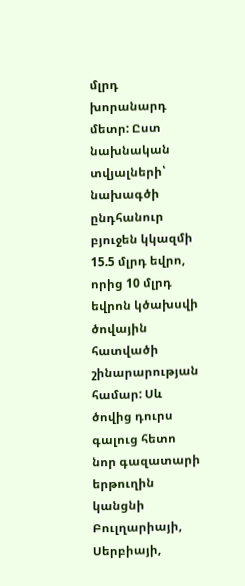մլրդ խորանարդ մետր: Ըստ նախնական տվյալների՝ նախագծի ընդհանուր բյուջեն կկազմի 15.5 մլրդ եվրո, որից 10 մլրդ եվրոն կծախսվի ծովային հատվածի շինարարության համար: Սև ծովից դուրս գալուց հետո նոր գազատարի երթուղին կանցնի Բուլղարիայի, Սերբիայի,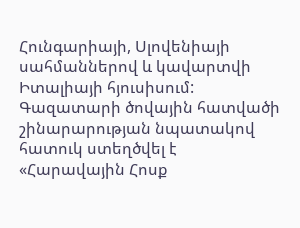Հունգարիայի, Սլովենիայի սահմաններով և կավարտվի Իտալիայի հյուսիսում: Գազատարի ծովային հատվածի շինարարության նպատակով հատուկ ստեղծվել է «Հարավային Հոսք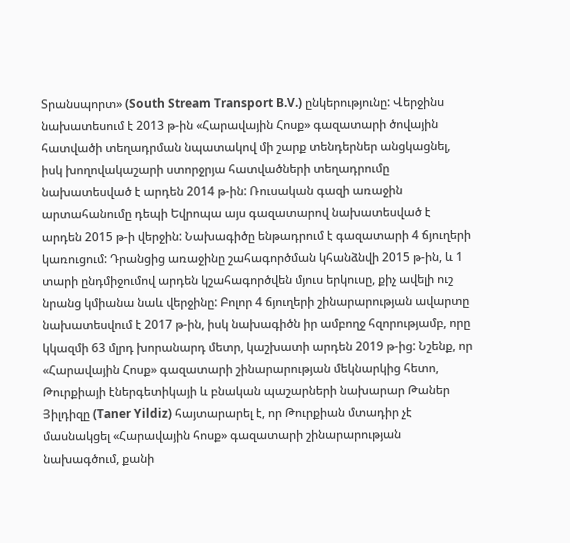Տրանսպորտ» (South Stream Transport B.V.) ընկերությունը: Վերջինս նախատեսում է 2013 թ-ին «Հարավային Հոսք» գազատարի ծովային հատվածի տեղադրման նպատակով մի շարք տենդերներ անցկացնել, իսկ խողովակաշարի ստորջրյա հատվածների տեղադրումը նախատեսված է արդեն 2014 թ-ին: Ռուսական գազի առաջին արտահանումը դեպի Եվրոպա այս գազատարով նախատեսված է արդեն 2015 թ-ի վերջին: Նախագիծը ենթադրում է գազատարի 4 ճյուղերի կառուցում: Դրանցից առաջինը շահագործման կհանձնվի 2015 թ-ին, և 1 տարի ընդմիջումով արդեն կշահագործվեն մյուս երկուսը, քիչ ավելի ուշ նրանց կմիանա նաև վերջինը: Բոլոր 4 ճյուղերի շինարարության ավարտը նախատեսվում է 2017 թ-ին, իսկ նախագիծն իր ամբողջ հզորությամբ, որը կկազմի 63 մլրդ խորանարդ մետր, կաշխատի արդեն 2019 թ-ից: Նշենք, որ «Հարավային Հոսք» գազատարի շինարարության մեկնարկից հետո, Թուրքիայի էներգետիկայի և բնական պաշարների նախարար Թաներ Յիլդիզը (Taner Yildiz) հայտարարել է, որ Թուրքիան մտադիր չէ մասնակցել «Հարավային հոսք» գազատարի շինարարության նախագծում, քանի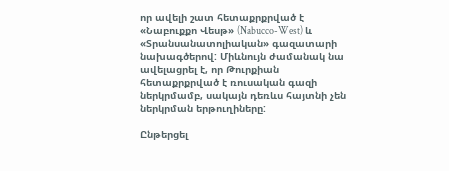որ ավելի շատ հետաքրքրված է «Նաբուքքո Վեսթ» (Nabucco-West) և «Տրանսանատոլիական» գազատարի նախագծերով: Միևնույն ժամանակ նա ավելացրել է, որ Թուրքիան հետաքրքրված է ռուսական գազի ներկրմամբ, սակայն դեռևս հայտնի չեն ներկրման երթուղիները:

Ընթերցել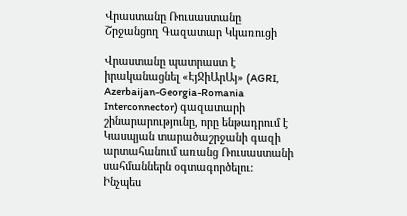Վրաստանը Ռուսաստանը Շրջանցող Գազատար Կկառուցի

Վրաստանը պատրաստ է իրականացնել «ԷյՋիԱրԱյ» (AGRI, Azerbaijan-Georgia-Romania Interconnector) գազատարի շինարարությունը, որը ենթադրում է Կասպյան տարածաշրջանի գազի արտահանում առանց Ռուսաստանի սահմաններն օգտագործելու: Ինչպես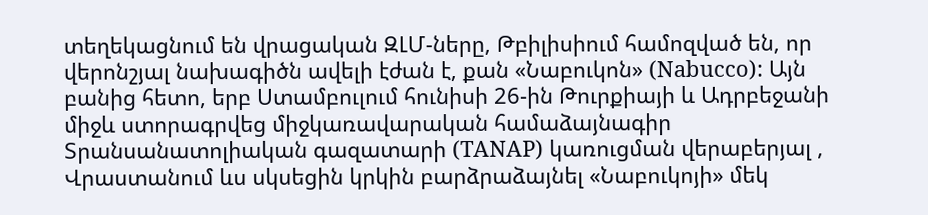տեղեկացնում են վրացական ԶԼՄ-ները, Թբիլիսիում համոզված են, որ վերոնշյալ նախագիծն ավելի էժան է, քան «Նաբուկոն» (Nabucco): Այն բանից հետո, երբ Ստամբուլում հունիսի 26-ին Թուրքիայի և Ադրբեջանի միջև ստորագրվեց միջկառավարական համաձայնագիր Տրանսանատոլիական գազատարի (TANAP) կառուցման վերաբերյալ , Վրաստանում ևս սկսեցին կրկին բարձրաձայնել «Նաբուկոյի» մեկ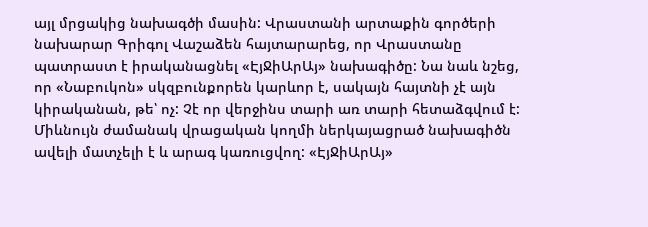այլ մրցակից նախագծի մասին: Վրաստանի արտաքին գործերի նախարար Գրիգոլ Վաշաձեն հայտարարեց, որ Վրաստանը պատրաստ է իրականացնել «ԷյՋիԱրԱյ» նախագիծը: Նա նաև նշեց, որ «Նաբուկոն» սկզբունքորեն կարևոր է, սակայն հայտնի չէ այն կիրականան, թե՝ ոչ: Չէ որ վերջինս տարի առ տարի հետաձգվում է: Միևնույն ժամանակ վրացական կողմի ներկայացրած նախագիծն ավելի մատչելի է և արագ կառուցվող: «ԷյՋիԱրԱյ»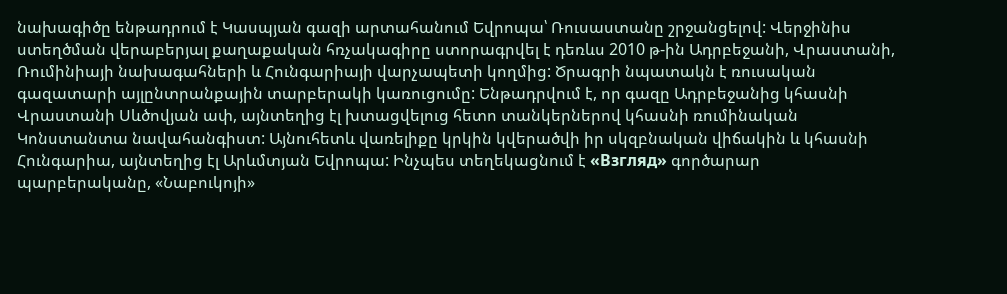նախագիծը ենթադրում է Կասպյան գազի արտահանում Եվրոպա՝ Ռուսաստանը շրջանցելով: Վերջինիս ստեղծման վերաբերյալ քաղաքական հռչակագիրը ստորագրվել է դեռևս 2010 թ-ին Ադրբեջանի, Վրաստանի, Ռումինիայի նախագահների և Հունգարիայի վարչապետի կողմից: Ծրագրի նպատակն է ռուսական գազատարի այլընտրանքային տարբերակի կառուցումը: Ենթադրվում է, որ գազը Ադրբեջանից կհասնի Վրաստանի Սևծովյան ափ, այնտեղից էլ խտացվելուց հետո տանկերներով կհասնի ռումինական Կոնստանտա նավահանգիստ: Այնուհետև վառելիքը կրկին կվերածվի իր սկզբնական վիճակին և կհասնի Հունգարիա, այնտեղից էլ Արևմտյան Եվրոպա: Ինչպես տեղեկացնում է «Взгляд» գործարար պարբերականը, «Նաբուկոյի»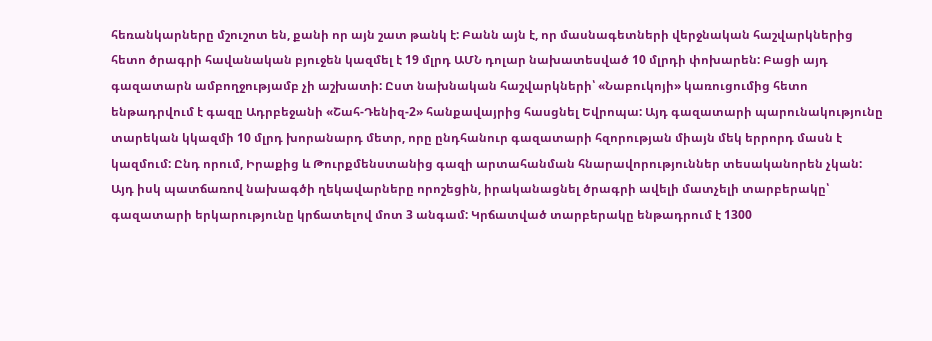հեռանկարները մշուշոտ են, քանի որ այն շատ թանկ է: Բանն այն է, որ մասնագետների վերջնական հաշվարկներից հետո ծրագրի հավանական բյուջեն կազմել է 19 մլրդ ԱՄՆ դոլար նախատեսված 10 մլրդի փոխարեն: Բացի այդ գազատարն ամբողջությամբ չի աշխատի: Ըստ նախնական հաշվարկների՝ «Նաբուկոյի» կառուցումից հետո ենթադրվում է գազը Ադրբեջանի «Շահ-Դենիզ-2» հանքավայրից հասցնել Եվրոպա: Այդ գազատարի պարունակությունը տարեկան կկազմի 10 մլրդ խորանարդ մետր, որը ընդհանուր գազատարի հզորության միայն մեկ երրորդ մասն է կազմում: Ընդ որում, Իրաքից և Թուրքմենստանից գազի արտահանման հնարավորություններ տեսականորեն չկան: Այդ իսկ պատճառով նախագծի ղեկավարները որոշեցին, իրականացնել ծրագրի ավելի մատչելի տարբերակը՝ գազատարի երկարությունը կրճատելով մոտ 3 անգամ: Կրճատված տարբերակը ենթադրում է 1300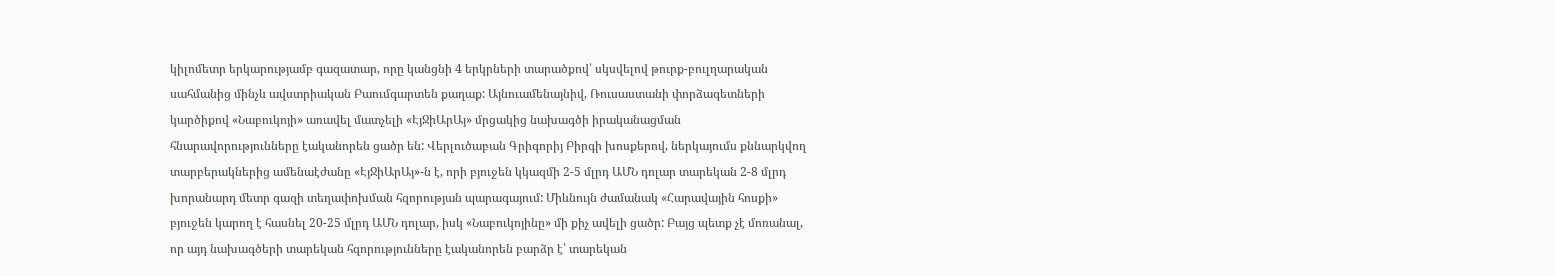կիլոմետր երկարությամբ գազատար, որը կանցնի 4 երկրների տարածքով՝ սկսվելով թուրք-բուլղարական սահմանից մինչև ավստրիական Բաումգարտեն քաղաք: Այնուամենայնիվ, Ռուսաստանի փորձագետների կարծիքով «Նաբուկոյի» առավել մատչելի «ԷյՋիԱրԱյ» մրցակից նախագծի իրականացման հնարավորությունները էականորեն ցածր են: Վերլուծաբան Գրիգորիյ Բիրգի խոսքերով, ներկայումս քննարկվող տարբերակներից ամենաէժանը «ԷյՋիԱրԱյ»-ն է, որի բյուջեն կկազմի 2-5 մլրդ ԱՄՆ դոլար տարեկան 2-8 մլրդ խորանարդ մետր գազի տեղափոխման հզորության պարագայում: Միևնույն ժամանակ «Հարավային հոսքի» բյուջեն կարող է հասնել 20-25 մլրդ ԱՄՆ դոլար, իսկ «Նաբուկոյինը» մի քիչ ավելի ցածր: Բայց պետք չէ մոռանալ, որ այդ նախագծերի տարեկան հզորությունները էականորեն բարձր է՝ տարեկան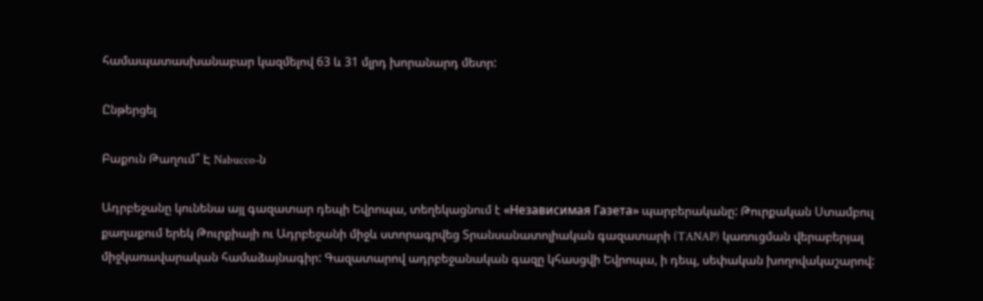համապատասխանաբար կազմելով 63 և 31 մլրդ խորանարդ մետր:

Ընթերցել

Բաքուն Թաղում՞ Է Nabucco-ն

Ադրբեջանը կունենա այլ գազատար դեպի Եվրոպա, տեղեկացնում է «Независимая Газета» պարբերականը: Թուրքական Ստամբուլ քաղաքում երեկ Թուրքիայի ու Ադրբեջանի միջև ստորագրվեց Տրանսանատոլիական գազատարի (TANAP) կառուցման վերաբերյալ միջկառավարական համաձայնագիր: Գազատարով ադրբեջանական գազը կհասցվի Եվրոպա, ի դեպ, սեփական խողովակաշարով: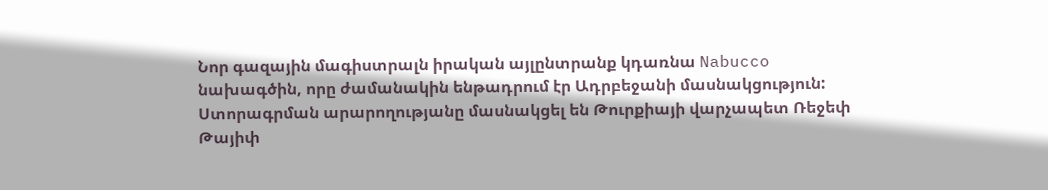Նոր գազային մագիստրալն իրական այլընտրանք կդառնա Nabucco նախագծին, որը ժամանակին ենթադրում էր Ադրբեջանի մասնակցություն: Ստորագրման արարողությանը մասնակցել են Թուրքիայի վարչապետ Ռեջեփ Թայիփ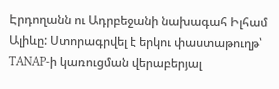Էրդողանն ու Ադրբեջանի նախագահ Իլհամ Ալիևը: Ստորագրվել է երկու փաստաթուղթ՝ TANAP-ի կառուցման վերաբերյալ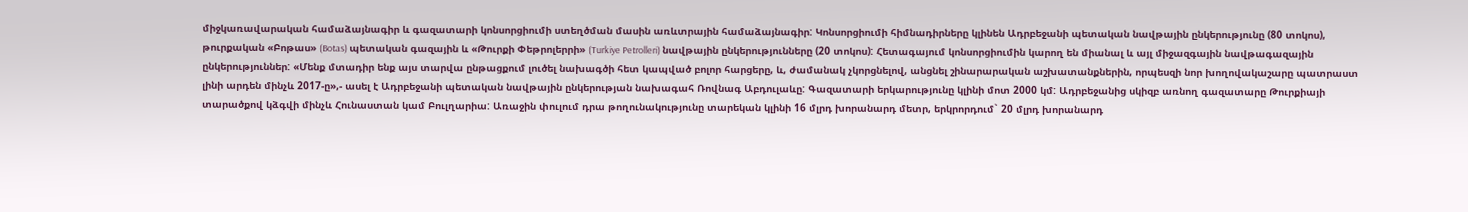միջկառավարական համաձայնագիր և գազատարի կոնսորցիումի ստեղծման մասին առևտրային համաձայնագիր: Կոնսորցիումի հիմնադիրները կլինեն Ադրբեջանի պետական նավթային ընկերությունը (80 տոկոս), թուրքական «Բոթաս» (Botas) պետական գազային և «Թուրքի Փեթրոլերրի» (Turkiye Petrolleri) նավթային ընկերությունները (20 տոկոս): Հետագայում կոնսորցիումին կարող են միանալ և այլ միջազգային նավթագազային ընկերություններ: «Մենք մտադիր ենք այս տարվա ընթացքում լուծել նախագծի հետ կապված բոլոր հարցերը, և, ժամանակ չկորցնելով, անցնել շինարարական աշխատանքներին, որպեսզի նոր խողովակաշարը պատրաստ լինի արդեն մինչև 2017-ը»,- ասել է Ադրբեջանի պետական նավթային ընկերության նախագահ Ռովնագ Աբդուլաևը: Գազատարի երկարությունը կլինի մոտ 2000 կմ: Ադրբեջանից սկիզբ առնող գազատարը Թուրքիայի տարածքով կձգվի մինչև Հունաստան կամ Բուլղարիա: Առաջին փուլում դրա թողունակությունը տարեկան կլինի 16 մլրդ խորանարդ մետր, երկրորդում` 20 մլրդ խորանարդ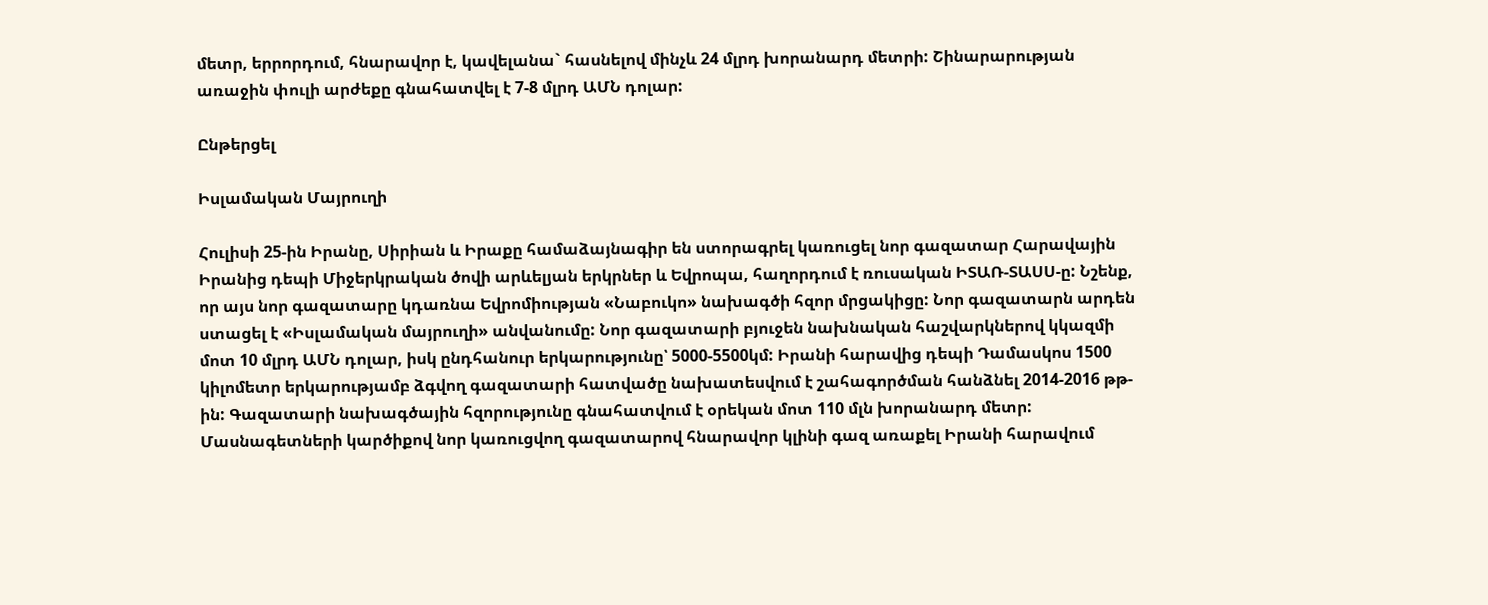մետր, երրորդում, հնարավոր է, կավելանա` հասնելով մինչև 24 մլրդ խորանարդ մետրի: Շինարարության առաջին փուլի արժեքը գնահատվել է 7-8 մլրդ ԱՄՆ դոլար:

Ընթերցել

Իսլամական Մայրուղի

Հուլիսի 25-ին Իրանը, Սիրիան և Իրաքը համաձայնագիր են ստորագրել կառուցել նոր գազատար Հարավային Իրանից դեպի Միջերկրական ծովի արևելյան երկրներ և Եվրոպա, հաղորդում է ռուսական ԻՏԱՌ-ՏԱՍՍ-ը: Նշենք, որ այս նոր գազատարը կդառնա Եվրոմիության «Նաբուկո» նախագծի հզոր մրցակիցը: Նոր գազատարն արդեն ստացել է «Իսլամական մայրուղի» անվանումը: Նոր գազատարի բյուջեն նախնական հաշվարկներով կկազմի մոտ 10 մլրդ ԱՄՆ դոլար, իսկ ընդհանուր երկարությունը՝ 5000-5500կմ: Իրանի հարավից դեպի Դամասկոս 1500 կիլոմետր երկարությամբ ձգվող գազատարի հատվածը նախատեսվում է շահագործման հանձնել 2014-2016 թթ-ին: Գազատարի նախագծային հզորությունը գնահատվում է օրեկան մոտ 110 մլն խորանարդ մետր: Մասնագետների կարծիքով նոր կառուցվող գազատարով հնարավոր կլինի գազ առաքել Իրանի հարավում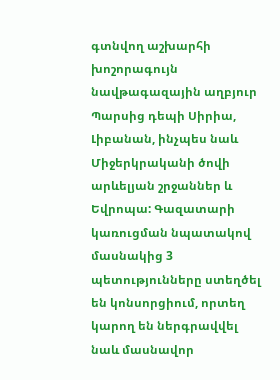գտնվող աշխարհի խոշորագույն նավթագազային աղբյուր Պարսից դեպի Սիրիա, Լիբանան, ինչպես նաև Միջերկրականի ծովի արևելյան շրջաններ և Եվրոպա: Գազատարի կառուցման նպատակով մասնակից 3 պետությունները ստեղծել են կոնսորցիում, որտեղ կարող են ներգրավվել նաև մասնավոր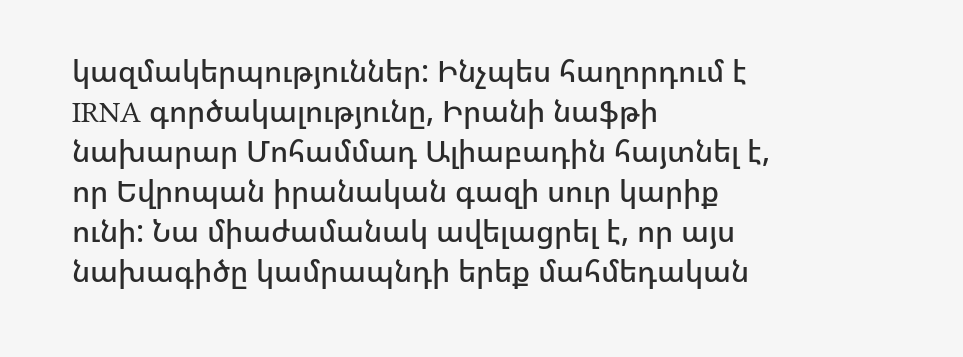կազմակերպություններ: Ինչպես հաղորդում է IRNA գործակալությունը, Իրանի նաֆթի նախարար Մոհամմադ Ալիաբադին հայտնել է, որ Եվրոպան իրանական գազի սուր կարիք ունի: Նա միաժամանակ ավելացրել է, որ այս նախագիծը կամրապնդի երեք մահմեդական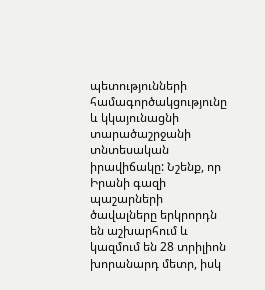պետությունների համագործակցությունը և կկայունացնի տարածաշրջանի տնտեսական իրավիճակը: Նշենք, որ Իրանի գազի պաշարների ծավալները երկրորդն են աշխարհում և կազմում են 28 տրիլիոն խորանարդ մետր, իսկ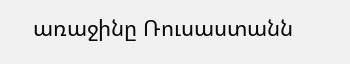առաջինը Ռուսաստանն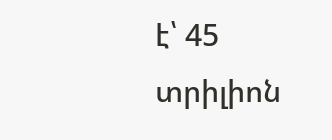է՝ 45 տրիլիոն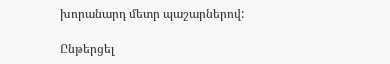խորանարդ մետր պաշարներով:

Ընթերցել